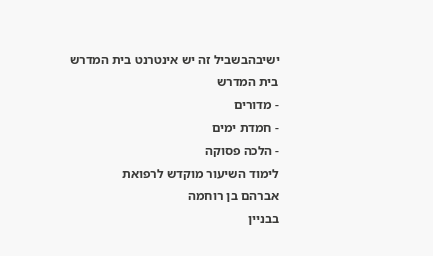ישיבהבשביל זה יש אינטרנט בית המדרש
בית המדרש
- מדורים
- חמדת ימים
- הלכה פסוקה
לימוד השיעור מוקדש לרפואת
אברהם בן רוחמה
בבניין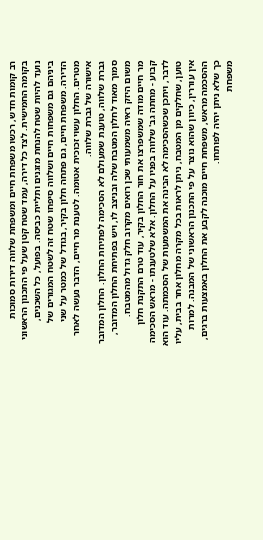רב קומות חדש, רכשו משפחת חיים ומשפחת שלווה דירות סמוכות בקומה החמישית. לצד כל דירה, עמד שטח קטן שעל פי התכנון הראשוני נועד להיות שטח להנחת מזגנים ותליית כביסה. בפועל, כל השכנים, ביניהם גם משפחות חיים ושלווה סיפחו שטח זה לשטח המגורים של הדירה. משפחת חיים, גם פתחה חלון בקיר, בגודל של כמטר על שני מטרים. החלון עשוי זכוכית אטומה. לטענת מר חיים, הדבר נעשה לאחר אישורה של גברת שלווה.
גברת שלווה, טוענת שמעולם לא הסכימה לפתיחת החלון. החלון המדובר סמוך מאוד לחלון המטבח שלה ובניצב לו, ויש בפתיחת החלון המדובר, משום היזק ראיה משמעותי שכן רואים מקרוב חלק גדול מהמטבח.
מר חיים מודה שמשפרצו את חור החלון בקיר, עוד טרם התקנת חלון קבוע - מחתה גב' שלווה בפניו על החלון. אלא שלטענתו - מראש הסכימה לדבר, ויתכן שכשהסכימה לא הבינה את המשמעות של הסכמתה. עוד הוא טוען, שחלקים מן המטבח, ניתן לראות בכל מקרה מחלון אחר בבית, עליו אין עוררין, כיוון שהוא נוצר על פי התכנון הראשוני של המבנה. למרות ההסכמה מראש, משפחת חיים מוכנה לקבע את החלון באמצעות ברגים, כך שלא ניתן יהיה לפותחו.
משפחת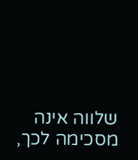שלווה אינה מסכימה לכך,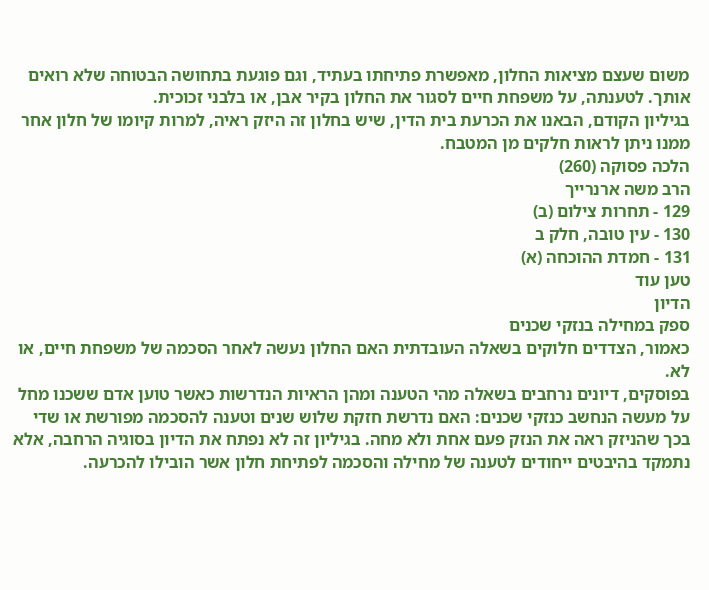משום שעצם מציאות החלון, מאפשרת פתיחתו בעתיד, וגם פוגעת בתחושה הבטוחה שלא רואים אותך. לטענתה, על משפחת חיים לסגור את החלון בקיר אבן, או בלבני זכוכית.
בגיליון הקודם, הבאנו את הכרעת בית הדין, שיש בחלון זה היזק ראיה, למרות קיומו של חלון אחר ממנו ניתן לראות חלקים מן המטבח.
הלכה פסוקה (260)
הרב משה ארנרייך
129 - תחרות צילום (ב)
130 - עין טובה, חלק ב
131 - חמדת ההוכחה (א)
טען עוד
הדיון
ספק במחילה בנזקי שכנים
כאמור, הצדדים חלוקים בשאלה העובדתית האם החלון נעשה לאחר הסכמה של משפחת חיים, או לא.
בפוסקים, דיונים נרחבים בשאלה מהי הטענה ומהן הראיות הנדרשות כאשר טוען אדם ששכנו מחל על מעשה הנחשב כנזקי שכנים: האם נדרשת חזקת שלוש שנים וטענה להסכמה מפורשת או שדי בכך שהניזק ראה את הנזק פעם אחת ולא מחה. בגיליון זה לא נפתח את הדיון בסוגיה הרחבה, אלא נתמקד בהיבטים ייחודים לטענה של מחילה והסכמה לפתיחת חלון אשר הובילו להכרעה.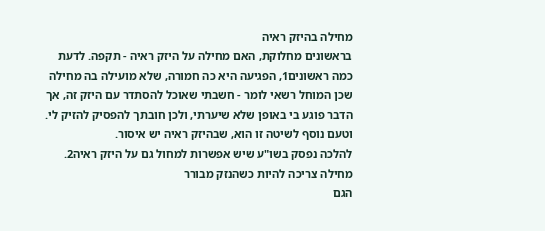מחילה בהיזק ראיה
בראשונים מחלוקת, האם מחילה על היזק ראיה - תקפה. לדעת כמה ראשונים1, הפגיעה היא כה חמורה, שלא מועילה בה מחילה שכן המוחל רשאי לומר - חשבתי שאוכל להסתדר עם היזק זה, אך הדבר פוגע בי באופן שלא שיערתי, ולכן חובתך להפסיק להזיק לי. וטעם נוסף לשיטה זו הוא, שבהיזק ראיה יש איסור.
להלכה נפסק בשו"ע שיש אפשרות למחול גם על היזק ראיה2.
מחילה צריכה להיות כשהנזק מבורר
הגם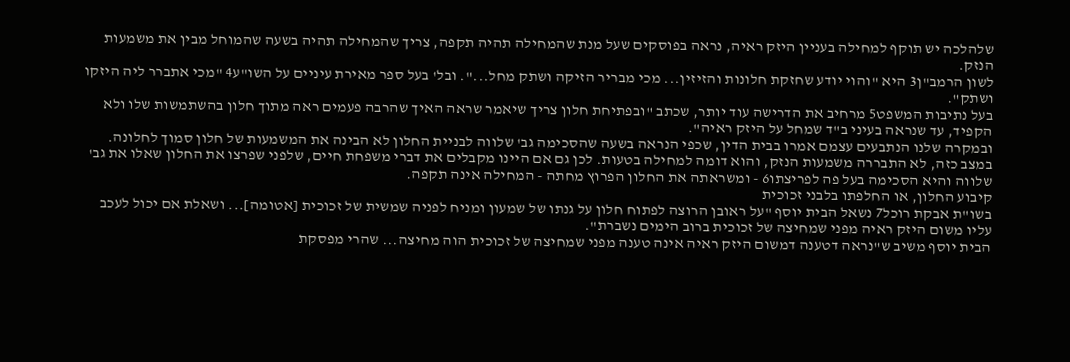שלהלכה יש תוקף למחילה בעניין היזק ראיה, נראה בפוסקים שעל מנת שהמחילה תהיה תקפה, צריך שהמחילה תהיה בשעה שהמוחל מבין את משמעות הנזק.
לשון הרמב"ן3 היא "והוי יודע שחזקת חלונות והזיזין... מכי מבריר הזיקה ושתק מחל...". ובל' בעל ספר מאירת עיניים על השו"ע4 "מכי אתברר ליה היזקו ושתק".
בעל נתיבות המשפט5 מרחיב את הדרישה עוד יותר, שכתב "ובפתיחת חלון צריך שיאמר שראה האיך שהרבה פעמים ראה מתוך חלון בהשתמשות שלו ולא הקפיד, עד שנראה בעיני ב"ד שמחל על היזק ראיה".
ובמקרה שלנו הנתבעים עצמם אמרו בבית הדין, שכפי הנראה בשעה שהסכימה גב' שלווה לבניית החלון לא הבינה את המשמעות של חלון סמוך לחלונה. במצב כזה, לא התבררה משמעות הנזק, והוא דומה למחילה בטעות. לכן גם אם היינו מקבלים את דברי משפחת חיים, שלפני שפרצו את החלון שאלו את גב' שלווה והיא הסכימה בעל פה לפריצתו6 - ומשראתה את החלון הפרוץ מחתה - המחילה אינה תקפה.
קיבוע החלון, או החלפתו בלבני זכוכית
בשו"ת אבקת רוכל7 נשאל הבית יוסף "על ראובן הרוצה לפתוח חלון על גנתו של שמעון ומניח לפניה שמשית של זכוכית [אטומה]... ושאלת אם יכול לעכב עליו משום היזק ראיה מפני שמחיצה של זכוכית ברוב הימים נשברת".
הבית יוסף משיב ש"נראה דטענה דמשום היזק ראיה אינה טענה מפני שמחיצה של זכוכית הוה מחיצה... שהרי מפסקת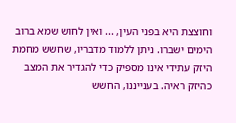וחוצצת היא בפני העין, ... ואין לחוש שמא ברוב הימים ישברו. ניתן ללמוד מדבריו, שחשש מחמת היזק עתידי אינו מספיק כדי להגדיר את המצב כהיזק ראיה. בענייננו, החשש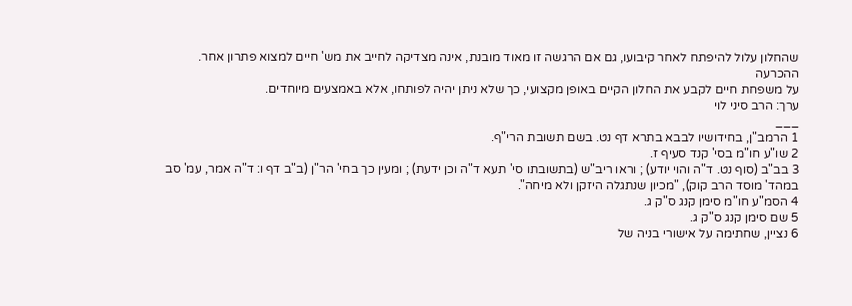שהחלון עלול להיפתח לאחר קיבועו, גם אם הרגשה זו מאוד מובנת, אינה מצדיקה לחייב את מש' חיים למצוא פתרון אחר.
ההכרעה
על משפחת חיים לקבע את החלון הקיים באופן מקצועי, כך שלא ניתן יהיה לפותחו, אלא באמצעים מיוחדים.
ערך: הרב סיני לוי
___
1 הרמב"ן, בחידושיו לבבא בתרא דף נט. בשם תשובת הרי"ף.
2 שו"ע חו"מ בסי' קנד סעיף ז.
3 בב"ב (סוף נט. ד"ה והוי יודע) ; וראו ריב"ש (בתשובתו סי' תעא ד"ה וכן ידעת) ; ומעין כך בחי' הר"ן (ב"ב דף ו: ד"ה אמר, עמ' סב במהד' מוסד הרב קוק), "מכיון שנתגלה היזקן ולא מיחה".
4 הסמ"ע חו"מ סימן קנג ס"ק ג.
5 שם סימן קנג ס"ק ג.
6 נציין, שחתימה על אישורי בניה של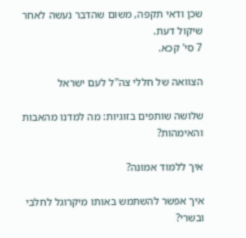שכן ודאי תקפה, משום שהדבר נעשה לאחר שיקול דעת.
7 סי' קכא.

הצוואה של חללי צה''ל לעם ישראל

שלושה שותפים בזוגיות: מה למדנו מהאבות והאימהות?

איך ללמוד אמונה?

איך אפשר להשתמש באותו מיקרוגל לחלבי ובשרי?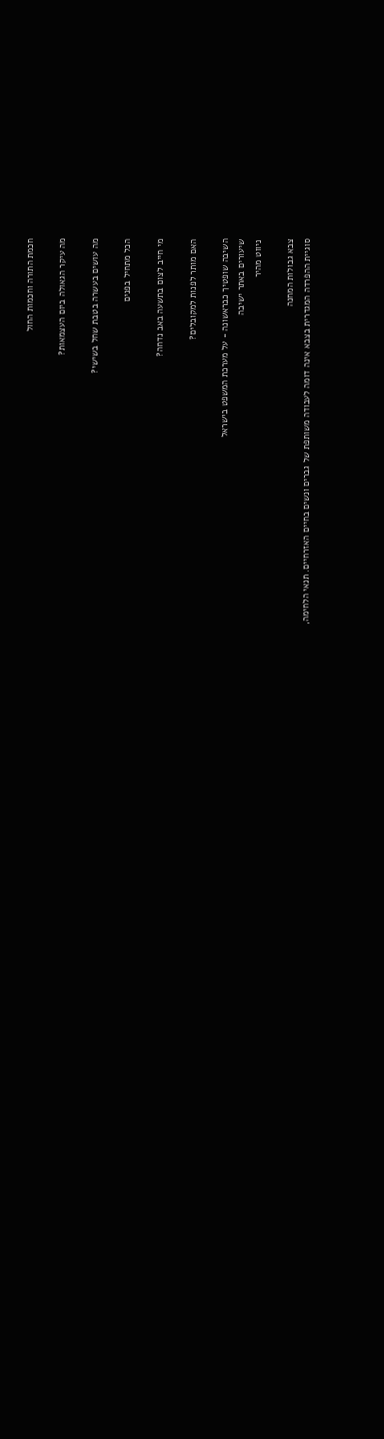חכמת התורה וחכמות החול

מה עיקר הגאולה ביום העצמאות?

מה עושים בעשרה בטבת שחל בשישי?

הכל מתחיל בפנים

מי חייב לצום בתשעה באב נדחה?

האם מותר לפנות למקובלים?

השיבה שופטיך כבראשונה - על מערכת המשפט בישראל
שיעורים באתר ישיבה
ניווט מהיר

צבא גבולות המחנה
סוגיית ההפרדה המגדרית בצבא אינה דומה לעבודה משותפת של גברים ונשים בחיים האזרחיים. תנאי הלחימה,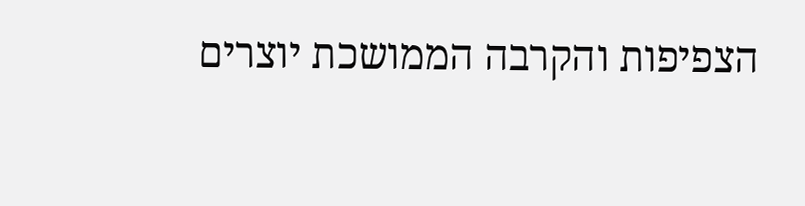הצפיפות והקרבה הממושכת יוצרים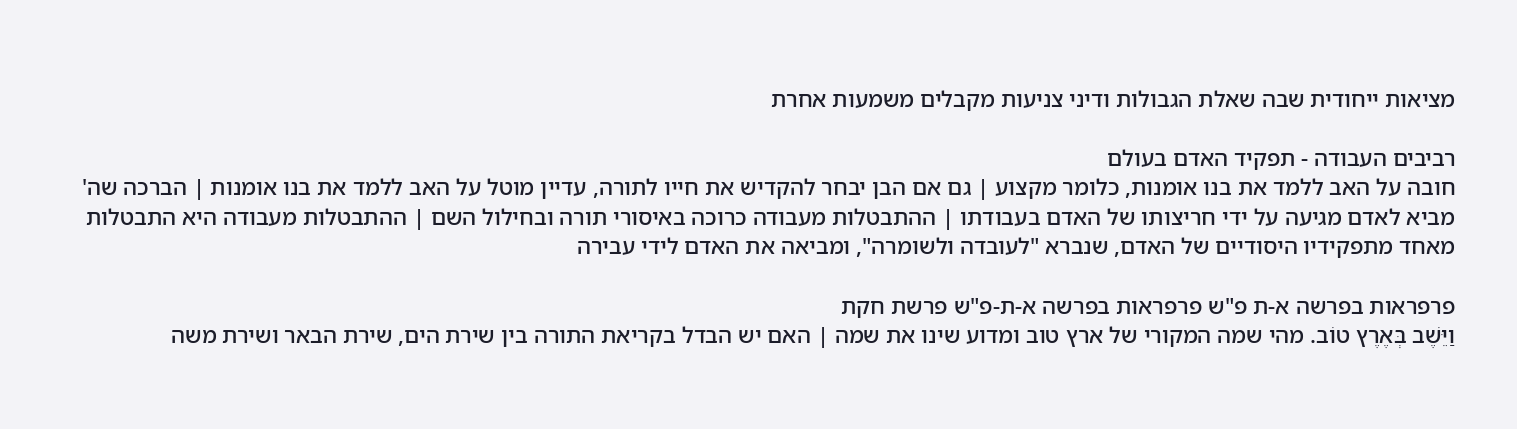מציאות ייחודית שבה שאלת הגבולות ודיני צניעות מקבלים משמעות אחרת

רביבים העבודה - תפקיד האדם בעולם
חובה על האב ללמד את בנו אומנות, כלומר מקצוע | גם אם הבן יבחר להקדיש את חייו לתורה, עדיין מוטל על האב ללמד את בנו אומנות | הברכה שה' מביא לאדם מגיעה על ידי חריצותו של האדם בעבודתו | ההתבטלות מעבודה כרוכה באיסורי תורה ובחילול השם | ההתבטלות מעבודה היא התבטלות מאחד מתפקידיו היסודיים של האדם, שנברא "לעובדה ולשומרה", ומביאה את האדם לידי עבירה

פרפראות בפרשה א-ת פ"ש פרפראות בפרשה א-ת-פ"ש פרשת חקת
וַיֵּשֶׁב בְּאֶרֶץ טוֹב. מהי שמה המקורי של ארץ טוב ומדוע שינו את שמה | האם יש הבדל בקריאת התורה בין שירת הים, שירת הבאר ושירת משה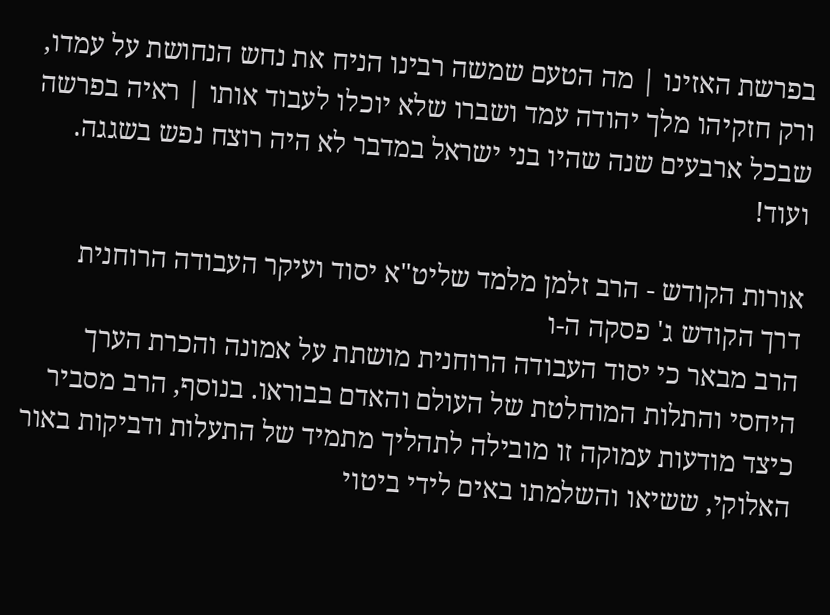בפרשת האזינו | מה הטעם שמשה רבינו הניח את נחש הנחושת על עמדו, ורק חזקיהו מלך יהודה עמד ושברו שלא יוכלו לעבוד אותו | ראיה בפרשה שבכל ארבעים שנה שהיו בני ישראל במדבר לא היה רוצח נפש בשגגה. ועוד!

אורות הקודש - הרב זלמן מלמד שליט"א יסוד ועיקר העבודה הרוחנית
דרך הקודש ג' פסקה ה-ו
הרב מבאר כי יסוד העבודה הרוחנית מושתת על אמונה והכרת הערך היחסי והתלות המוחלטת של העולם והאדם בבוראו. בנוסף, הרב מסביר כיצד מודעות עמוקה זו מובילה לתהליך מתמיד של התעלות ודביקות באור האלוקי, ששיאו והשלמתו באים לידי ביטוי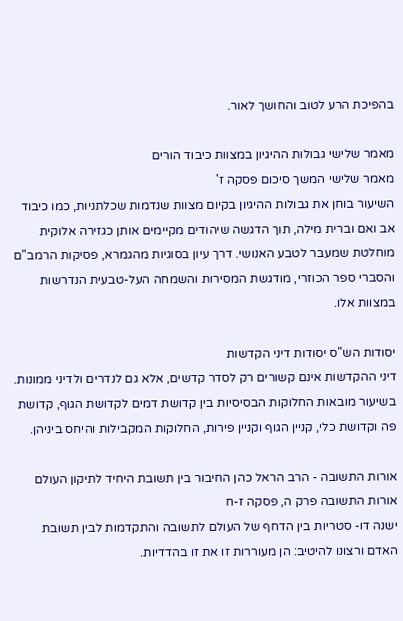בהפיכת הרע לטוב והחושך לאור.

מאמר שלישי גבולות ההיגיון במצוות כיבוד הורים
מאמר שלישי המשך סיכום פסקה ז'
השיעור בוחן את גבולות ההיגיון בקיום מצוות שנדמות שכלתניות, כמו כיבוד אב ואם וברית מילה, תוך הדגשה שיהודים מקיימים אותן כגזירה אלוקית מוחלטת שמעבר לטבע האנושי. דרך עיון בסוגיות מהגמרא, פסיקות הרמב"ם והסברי ספר הכוזרי, מודגשת המסירות והשמחה העל-טבעית הנדרשות במצוות אלו.

יסודות הש"ס יסודות דיני הקדשות
דיני ההקדשות אינם קשורים רק לסדר קדשים, אלא גם לנדרים ולדיני ממונות. בשיעור מובאות החלוקות הבסיסיות בין קדושת דמים לקדושת הגוף, קדושת פה וקדושת כלי, קניין הגוף וקניין פירות, החלוקות המקבילות והיחס ביניהן.

אורות התשובה - הרב הראל כהן החיבור בין תשובת היחיד לתיקון העולם
אורות התשובה פרק ה, פסקה ז-ח
ישנה דו- סטריות בין הדחף של העולם לתשובה והתקדמות לבין תשובת האדם ורצונו להיטיב: הן מעוררות זו את זו בהדדיות.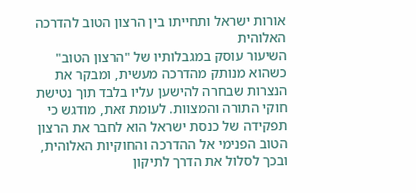אורות ישראל ותחייתו בין הרצון הטוב להדרכה האלוהית
השיעור עוסק במגבלותיו של "הרצון הטוב" כשהוא מנותק מהדרכה מעשית, ומבקר את הנצרות שבחרה להישען עליו בלבד תוך נטישת חוקי התורה והמצוות. לעומת זאת, מודגש כי תפקידה של כנסת ישראל הוא לחבר את הרצון הטוב הפנימי אל ההדרכה והחוקיות האלוהית, ובכך לסלול את הדרך לתיקון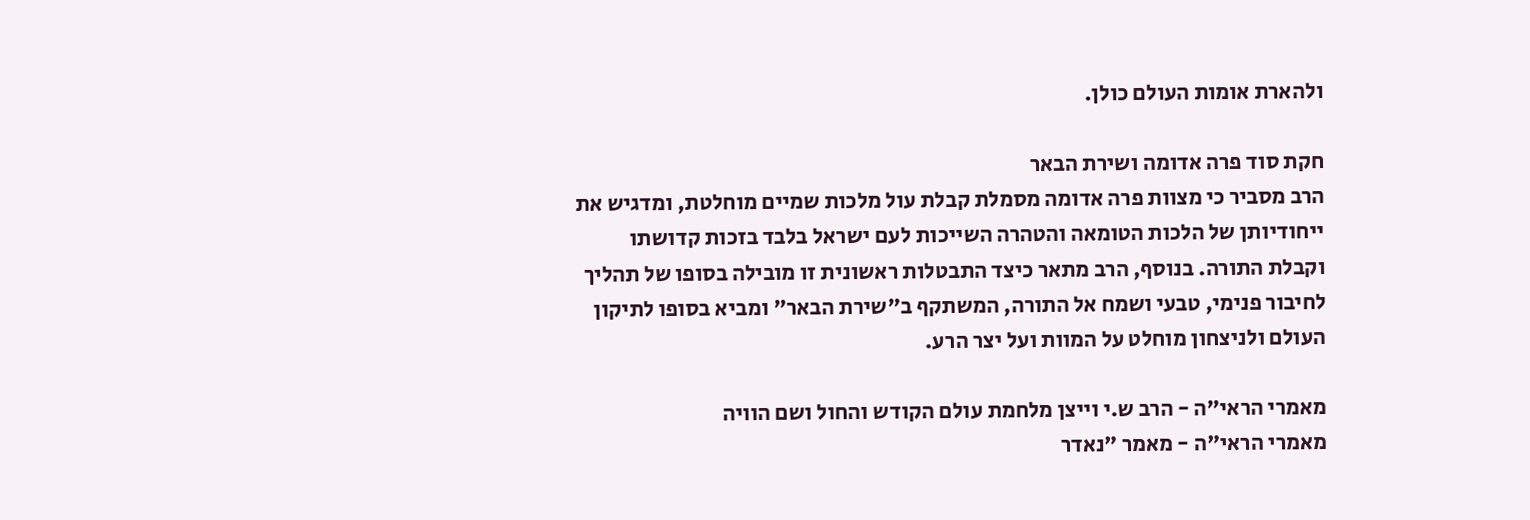ולהארת אומות העולם כולן.

חקת סוד פרה אדומה ושירת הבאר
הרב מסביר כי מצוות פרה אדומה מסמלת קבלת עול מלכות שמיים מוחלטת, ומדגיש את ייחודיותן של הלכות הטומאה והטהרה השייכות לעם ישראל בלבד בזכות קדושתו וקבלת התורה. בנוסף, הרב מתאר כיצד התבטלות ראשונית זו מובילה בסופו של תהליך לחיבור פנימי, טבעי ושמח אל התורה, המשתקף ב"שירת הבאר" ומביא בסופו לתיקון העולם ולניצחון מוחלט על המוות ועל יצר הרע.

מאמרי הראי"ה - הרב ש.י וייצן מלחמת עולם הקודש והחול ושם הוויה
מאמרי הראי"ה - מאמר "נאדר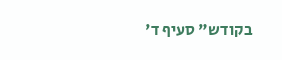בקודש" סעיף ד'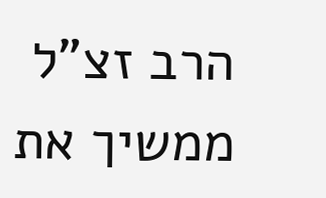הרב זצ"ל ממשיך את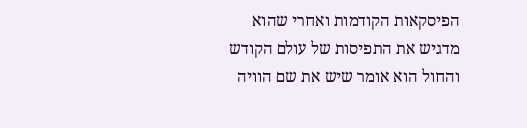הפיסקאות הקודמות ואחרי שהוא מדגיש את התפיסות של עולם הקודש והחול הוא אומר שיש את שם הוויה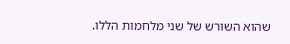שהוא השורש של שני מלחמות הללו.